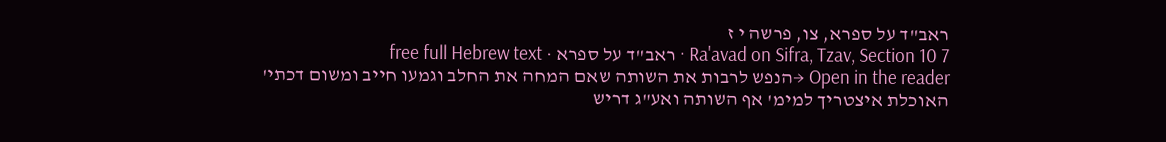ראב"ד על ספרא, צו, פרשה י ז
Ra'avad on Sifra, Tzav, Section 10 7 · ראב"ד על ספרא · free full Hebrew text
Open in the reader →הנפש לרבות את השותה שאם המחה את החלב וגמעו חייב ומשום דכתי' האוכלת איצטריך למימ' אף השותה ואע"ג דריש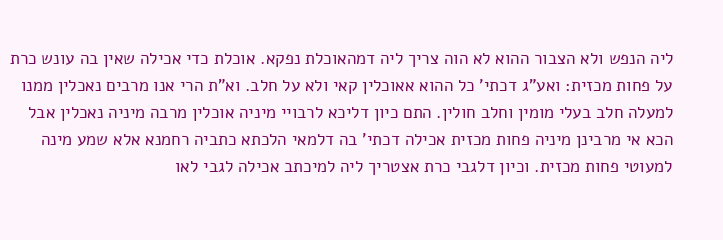ליה הנפש ולא הצבור ההוא לא הוה צריך ליה דמהאוכלת נפקא. אוכלת כדי אכילה שאין בה עונש כרת על פחות מכזית: ואע"ג דכתי' כל ההוא אאוכלין קאי ולא על חלב. וא"ת הרי אנו מרבים נאכלין ממנו למעלה חלב בעלי מומין וחלב חולין. התם כיון דליכא לרבויי מיניה אוכלין מרבה מיניה נאכלין אבל הכא אי מרבינן מיניה פחות מכזית אכילה דכתי' בה דלמאי הלכתא כתביה רחמנא אלא שמע מינה למעוטי פחות מכזית. וכיון דלגבי כרת אצטריך ליה למיכתב אכילה לגבי לאו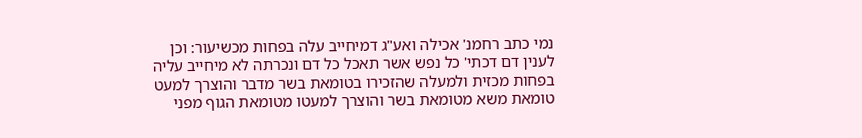נמי כתב רחמנ' אכילה ואע"ג דמיחייב עלה בפחות מכשיעור: וכן לענין דם דכתי' כל נפש אשר תאכל כל דם ונכרתה לא מיחייב עליה בפחות מכזית ולמעלה שהזכירו בטומאת בשר מדבר והוצרך למעט טומאת משא מטומאת בשר והוצרך למעטו מטומאת הגוף מפני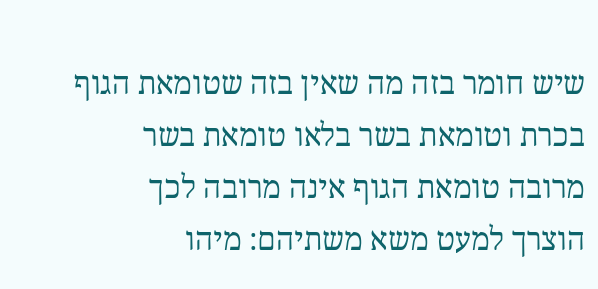שיש חומר בזה מה שאין בזה שטומאת הגוף בכרת וטומאת בשר בלאו טומאת בשר מרובה טומאת הגוף אינה מרובה לכך הוצרך למעט משא משתיהם: מיהו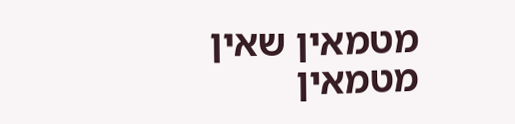מטמאין שאין מטמאין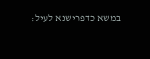במשא כדפרישנא לעיל: